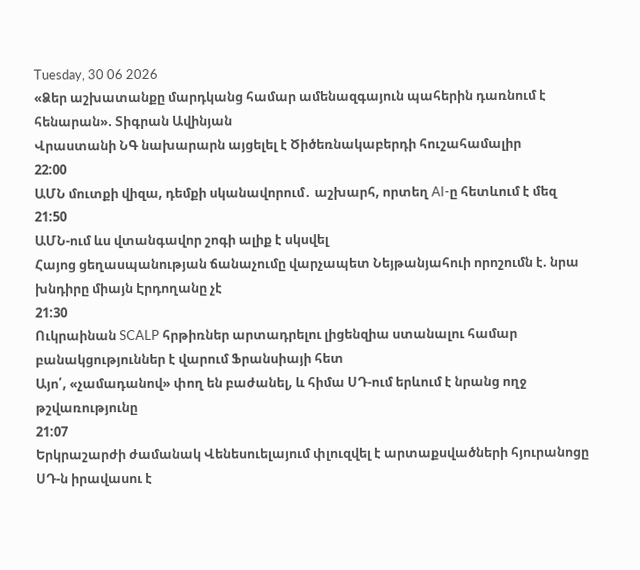Tuesday, 30 06 2026
«Ձեր աշխատանքը մարդկանց համար ամենազգայուն պահերին դառնում է հենարան». Տիգրան Ավինյան
Վրաստանի ՆԳ նախարարն այցելել է Ծիծեռնակաբերդի հուշահամալիր
22:00
ԱՄՆ մուտքի վիզա, դեմքի սկանավորում․ աշխարհ, որտեղ AI-ը հետևում է մեզ
21:50
ԱՄՆ-ում ևս վտանգավոր շոգի ալիք է սկսվել
Հայոց ցեղասպանության ճանաչումը վարչապետ Նեյթանյահուի որոշումն է. նրա խնդիրը միայն Էրդողանը չէ
21:30
Ուկրաինան SCALP հրթիռներ արտադրելու լիցենզիա ստանալու համար բանակցություններ է վարում Ֆրանսիայի հետ
Այո՛, «չամադանով» փող են բաժանել, և հիմա ՍԴ-ում երևում է նրանց ողջ թշվառությունը
21:07
Երկրաշարժի ժամանակ Վենեսուելայում փլուզվել է արտաքսվածների հյուրանոցը
ՍԴ-ն իրավասու է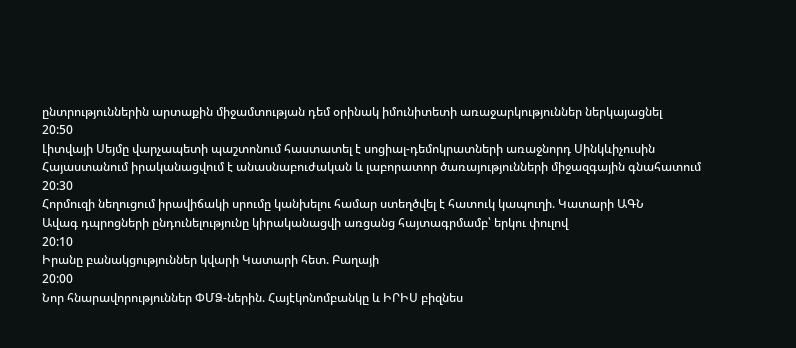ընտրություններին արտաքին միջամտության դեմ օրինակ իմունիտետի առաջարկություններ ներկայացնել
20:50
Լիտվայի Սեյմը վարչապետի պաշտոնում հաստատել է սոցիալ-դեմոկրատների առաջնորդ Սինկևիչուսին
Հայաստանում իրականացվում է անասնաբուժական և լաբորատոր ծառայությունների միջազգային գնահատում
20:30
Հորմուզի նեղուցում իրավիճակի սրումը կանխելու համար ստեղծվել է հատուկ կապուղի. Կատարի ԱԳՆ
Ավագ դպրոցների ընդունելությունը կիրականացվի առցանց հայտագրմամբ՝ երկու փուլով
20:10
Իրանը բանակցություններ կվարի Կատարի հետ. Բաղայի
20:00
Նոր հնարավորություններ ՓՄՁ-ներին. Հայէկոնոմբանկը և ԻՐԻՍ բիզնես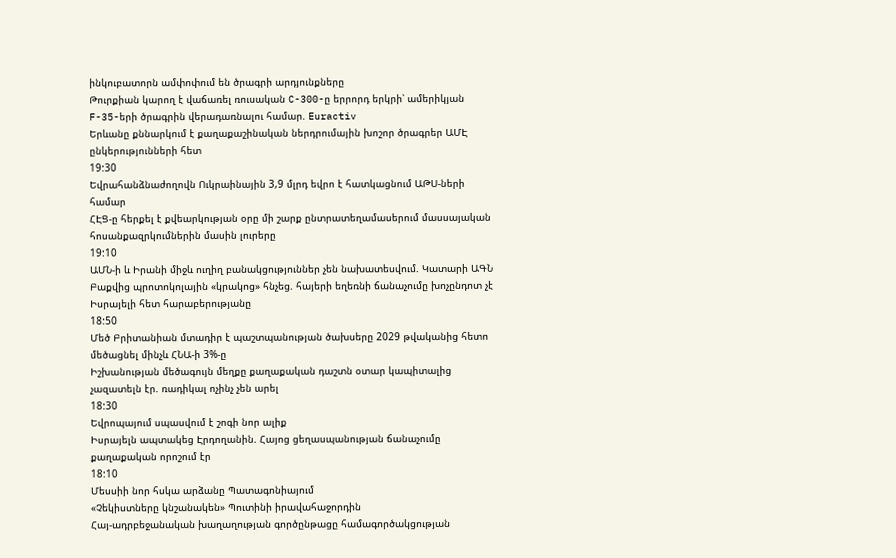ինկուբատորն ամփոփում են ծրագրի արդյունքները
Թուրքիան կարող է վաճառել ռուսական C-300-ը երրորդ երկրի՝ ամերիկյան F-35-երի ծրագրին վերադառնալու համար. Euractiv
Երևանը քննարկում է քաղաքաշինական ներդրումային խոշոր ծրագրեր ԱՄԷ ընկերությունների հետ
19:30
Եվրահանձնաժողովն Ուկրաինային 3,9 մլրդ եվրո է հատկացնում ԱԹՍ-ների համար
ՀԷՑ-ը հերքել է քվեարկության օրը մի շարք ընտրատեղամասերում մասսայական հոսանքազրկումներին մասին լուրերը
19:10
ԱՄՆ-ի և Իրանի միջև ուղիղ բանակցություններ չեն նախատեսվում. Կատարի ԱԳՆ
Բաքվից պրոտոկոլային «կրակոց» հնչեց. հայերի եղեռնի ճանաչումը խոչընդոտ չէ Իսրայելի հետ հարաբերությանը
18:50
Մեծ Բրիտանիան մտադիր է պաշտպանության ծախսերը 2029 թվականից հետո մեծացնել մինչև ՀՆԱ-ի 3%-ը
Իշխանության մեծագույն մեղքը քաղաքական դաշտն օտար կապիտալից չազատելն էր. ռադիկալ ոչինչ չեն արել
18:30
Եվրոպայում սպասվում է շոգի նոր ալիք
Իսրայելն ապտակեց Էրդողանին. Հայոց ցեղասպանության ճանաչումը քաղաքական որոշում էր
18:10
Մեսսիի նոր հսկա արձանը Պատագոնիայում
«Չեկիստները կնշանակեն» Պուտինի իրավահաջորդին
Հայ-ադրբեջանական խաղաղության գործընթացը համագործակցության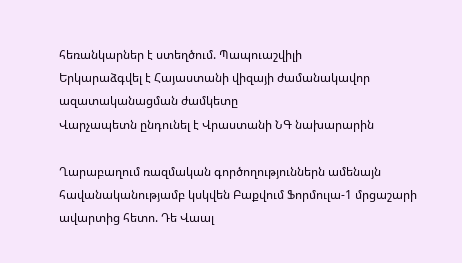հեռանկարներ է ստեղծում. Պապուաշվիլի
Երկարաձգվել է Հայաստանի վիզայի ժամանակավոր ազատականացման ժամկետը
Վարչապետն ընդունել է Վրաստանի ՆԳ նախարարին

Ղարաբաղում ռազմական գործողություններն ամենայն հավանականությամբ կսկվեն Բաքվում Ֆորմուլա-1 մրցաշարի ավարտից հետո. Դե Վաալ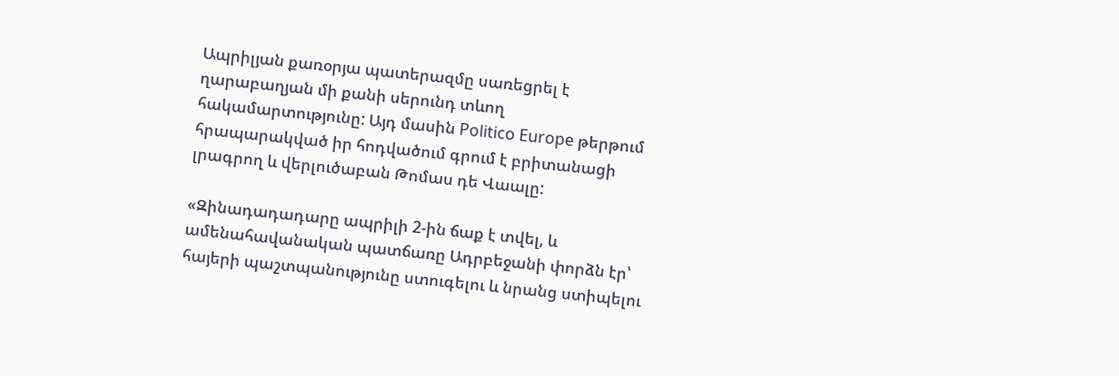Ապրիլյան քառօրյա պատերազմը սառեցրել է ղարաբաղյան մի քանի սերունդ տևող հակամարտությունը: Այդ մասին Politico Europe թերթում հրապարակված իր հոդվածում գրում է բրիտանացի լրագրող և վերլուծաբան Թոմաս դե Վաալը:

«Զինադադադարը ապրիլի 2-ին ճաք է տվել, և ամենահավանական պատճառը Ադրբեջանի փորձն էր՝ հայերի պաշտպանությունը ստուգելու և նրանց ստիպելու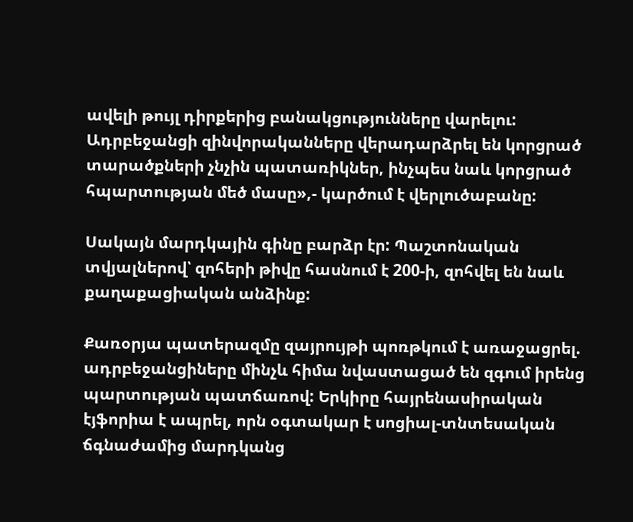ավելի թույլ դիրքերից բանակցությունները վարելու: Ադրբեջանցի զինվորականները վերադարձրել են կորցրած տարածքների չնչին պատառիկներ, ինչպես նաև կորցրած հպարտության մեծ մասը»,- կարծում է վերլուծաբանը:

Սակայն մարդկային գինը բարձր էր: Պաշտոնական տվյալներով՝ զոհերի թիվը հասնում է 200-ի, զոհվել են նաև քաղաքացիական անձինք:

Քառօրյա պատերազմը զայրույթի պոռթկում է առաջացրել. ադրբեջանցիները մինչև հիմա նվաստացած են զգում իրենց պարտության պատճառով: Երկիրը հայրենասիրական էյֆորիա է ապրել, որն օգտակար է սոցիալ-տնտեսական ճգնաժամից մարդկանց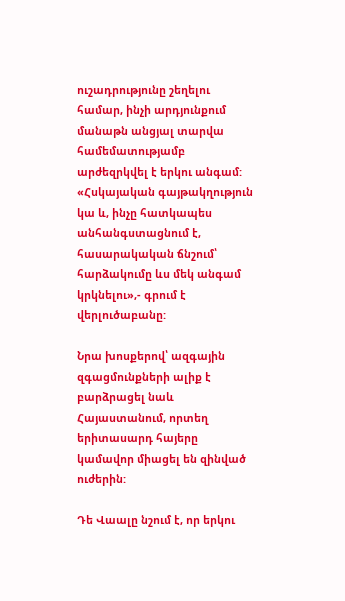ուշադրությունը շեղելու համար, ինչի արդյունքում մանաթն անցյալ տարվա համեմատությամբ արժեզրկվել է երկու անգամ: «Հսկայական գայթակղություն կա և, ինչը հատկապես անհանգստացնում է, հասարակական ճնշում՝ հարձակումը ևս մեկ անգամ կրկնելու»,- գրում է վերլուծաբանը:

Նրա խոսքերով՝ ազգային զգացմունքների ալիք է բարձրացել նաև Հայաստանում, որտեղ երիտասարդ հայերը կամավոր միացել են զինված ուժերին:

Դե Վաալը նշում է, որ երկու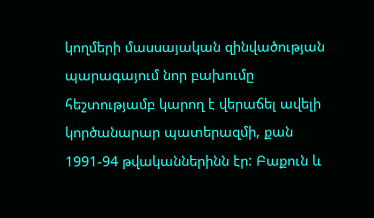կողմերի մասսայական զինվածության պարագայում նոր բախումը հեշտությամբ կարող է վերաճել ավելի կործանարար պատերազմի, քան 1991-94 թվականներինն էր: Բաքուն և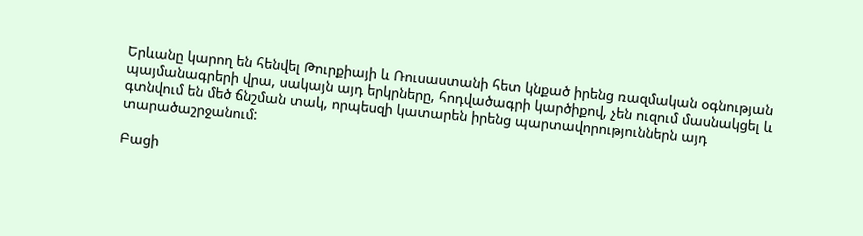Երևանը կարող են հենվել Թուրքիայի և Ռուսաստանի հետ կնքած իրենց ռազմական օգնության պայմանագրերի վրա, սակայն այդ երկրները, հոդվածագրի կարծիքով, չեն ուզում մասնակցել և գտնվում են մեծ ճնշման տակ, որպեսզի կատարեն իրենց պարտավորություններն այդ տարածաշրջանում:

Բացի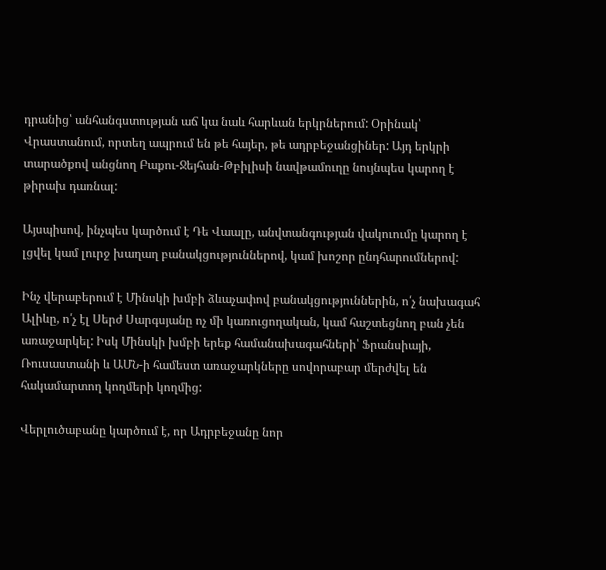դրանից՝ անհանգստության աճ կա նաև հարևան երկրներում: Օրինակ՝ Վրաստանում, որտեղ ապրում են թե հայեր, թե ադրբեջանցիներ: Այդ երկրի տարածքով անցնող Բաքու-Ջեյհան-Թբիլիսի նավթամուղը նույնպես կարող է թիրախ դառնալ:

Այսպիսով, ինչպես կարծում է Դե Վաալը, անվտանգության վակուումը կարող է լցվել կամ լուրջ խաղաղ բանակցություններով, կամ խոշոր ընդհարումներով:

Ինչ վերաբերում է Մինսկի խմբի ձևաչափով բանակցություններին, ո՛չ նախագահ Ալիևը, ո՛չ էլ Սերժ Սարգսյանը ոչ մի կառուցողական, կամ հաշտեցնող բան չեն առաջարկել: Իսկ Մինսկի խմբի երեք համանախագահների՝ Ֆրանսիայի, Ռուսաստանի և ԱՄՆ-ի համեստ առաջարկները սովորաբար մերժվել են հակամարտող կողմերի կողմից:

Վերլուծաբանը կարծում է, որ Ադրբեջանը նոր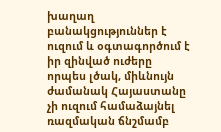խաղաղ բանակցություններ է ուզում և օգտագործում է իր զինված ուժերը որպես լծակ, միևնույն ժամանակ Հայաստանը չի ուզում համաձայնել ռազմական ճնշմամբ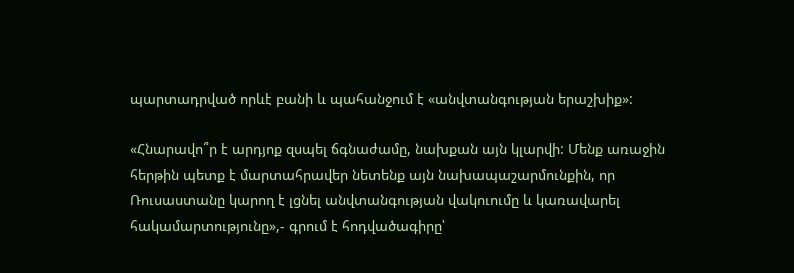պարտադրված որևէ բանի և պահանջում է «անվտանգության երաշխիք»:

«Հնարավո՞ր է արդյոք զսպել ճգնաժամը, նախքան այն կլարվի: Մենք առաջին հերթին պետք է մարտահրավեր նետենք այն նախապաշարմունքին, որ Ռուսաստանը կարող է լցնել անվտանգության վակուումը և կառավարել հակամարտությունը»,- գրում է հոդվածագիրը՝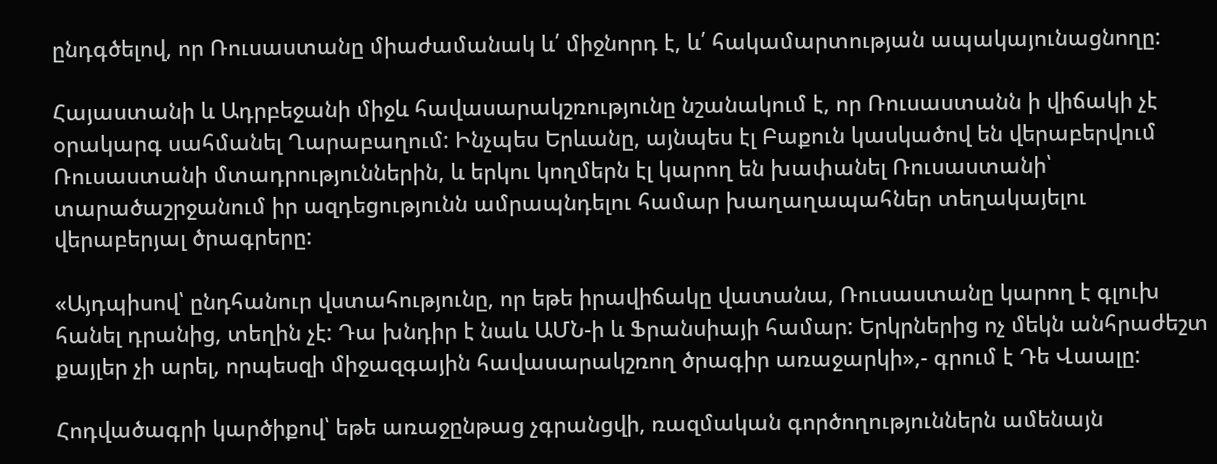ընդգծելով, որ Ռուսաստանը միաժամանակ և՛ միջնորդ է, և՛ հակամարտության ապակայունացնողը:

Հայաստանի և Ադրբեջանի միջև հավասարակշռությունը նշանակում է, որ Ռուսաստանն ի վիճակի չէ օրակարգ սահմանել Ղարաբաղում: Ինչպես Երևանը, այնպես էլ Բաքուն կասկածով են վերաբերվում Ռուսաստանի մտադրություններին, և երկու կողմերն էլ կարող են խափանել Ռուսաստանի՝ տարածաշրջանում իր ազդեցությունն ամրապնդելու համար խաղաղապահներ տեղակայելու վերաբերյալ ծրագրերը:

«Այդպիսով՝ ընդհանուր վստահությունը, որ եթե իրավիճակը վատանա, Ռուսաստանը կարող է գլուխ հանել դրանից, տեղին չէ: Դա խնդիր է նաև ԱՄՆ-ի և Ֆրանսիայի համար: Երկրներից ոչ մեկն անհրաժեշտ քայլեր չի արել, որպեսզի միջազգային հավասարակշռող ծրագիր առաջարկի»,- գրում է Դե Վաալը:

Հոդվածագրի կարծիքով՝ եթե առաջընթաց չգրանցվի, ռազմական գործողություններն ամենայն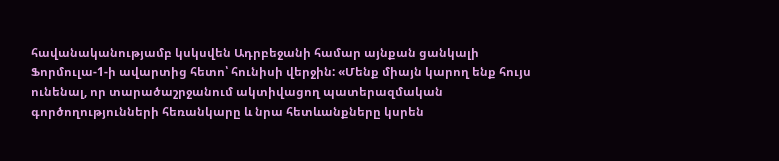հավանականությամբ կսկսվեն Ադրբեջանի համար այնքան ցանկալի Ֆորմուլա-1-ի ավարտից հետո՝ հունիսի վերջին: «Մենք միայն կարող ենք հույս ունենալ, որ տարածաշրջանում ակտիվացող պատերազմական գործողությունների հեռանկարը և նրա հետևանքները կսրեն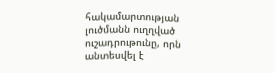հակամարտության լուծմանն ուղղված ուշադրութունը, որն անտեսվել է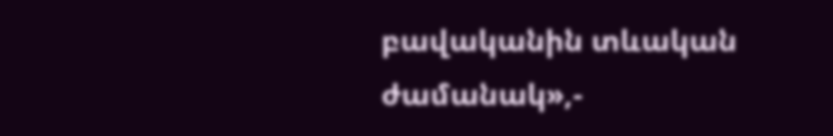բավականին տևական ժամանակ»,-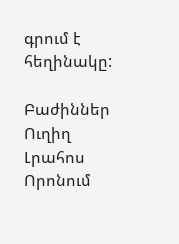գրում է հեղինակը:

Բաժիններ
Ուղիղ
Լրահոս
Որոնում